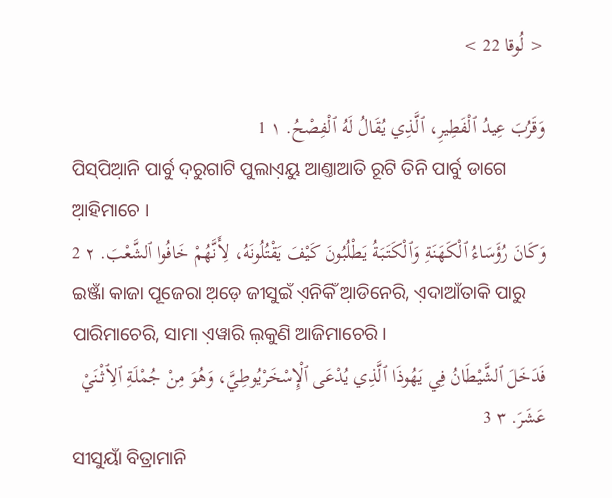< لُوقا 22 >

وَقَرُبَ عِيدُ ٱلْفَطِيرِ، ٱلَّذِي يُقَالُ لَهُ ٱلْفِصْحُ. ١ 1
ପିସ୍‌ପିଆ଼ନି ପାର୍ବୁ ଦ଼ରୁଗାଟି ପୁଲାଏ଼ୟୁ ଆଣ୍ତାଆତି ରୂଟି ତିନି ପାର୍ବୁ ଡାଗେ ଆ଼ହିମାଚେ ।
وَكَانَ رُؤَسَاءُ ٱلْكَهَنَةِ وَٱلْكَتَبَةُ يَطْلُبُونَ كَيْفَ يَقْتُلُونَهُ، لِأَنَّهُمْ خَافُوا ٱلشَّعْبَ. ٢ 2
ଇଞ୍ଜାଁ କାଜା ପୂଜେରା ଅ଼ଡ଼େ ଜୀସୁଇଁ ଏ଼ନିକିଁ ଆ଼ଡିନେରି, ଏ଼ଦାଆଁତାକି ପାରୁ ପାରିମାଚେରି, ସାମା ଏ଼ୱାରି ଲ଼କୁଣି ଆଜିମାଚେରି ।
فَدَخَلَ ٱلشَّيْطَانُ فِي يَهُوذَا ٱلَّذِي يُدْعَى ٱلْإِسْخَرْيُوطِيَّ، وَهُوَ مِنْ جُمْلَةِ ٱلِٱثْنَيْ عَشَرَ. ٣ 3
ସୀସୁୟାଁ ବିତ୍ରାମାନି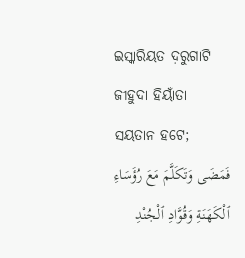ଇସ୍କାରିୟତ ଦ଼ରୁଗାଟି ଜୀହୁଦା ହିୟାଁତା ସୟତାନ ହଟେ;
فَمَضَى وَتَكَلَّمَ مَعَ رُؤَسَاءِ ٱلْكَهَنَةِ وَقُوَّادِ ٱلْجُنْدِ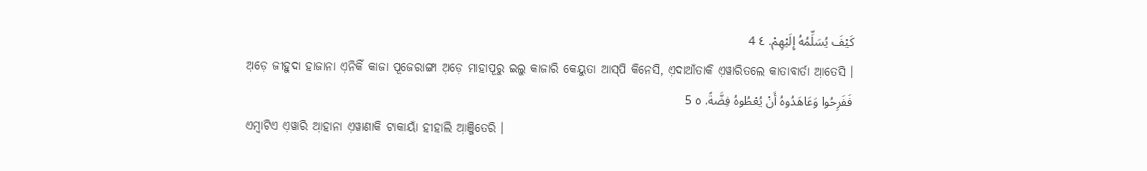كَيْفَ يُسَلِّمُهُ إِلَيْهِمْ. ٤ 4
ଅ଼ଡ଼େ ଜୀହୁଦା ହାଜାନା ଏ଼ନିକିଁ କାଜା ପୂଜେରାଙ୍ଗା ଅ଼ଡ଼େ ମାହାପୂରୁ ଇଲୁ କାଜାରି କେୟୁତା ଆସ୍‌ପି କିନେସି, ଏ଼ଦାଆଁତାକି ଏ଼ୱାରିତଲେ କାତାବାର୍ତା ଆ଼ତେସି ।
فَفَرِحُوا وَعَاهَدُوهُ أَنْ يُعْطُوهُ فِضَّةً. ٥ 5
ଏମ୍ବାଟିଏ ଏ଼ୱାରି ଆ଼ହାନା ଏ଼ୱାଣାକି ଟାକାୟାଁ ହୀହାଲି ଆ଼ଞ୍ଜିତେରି ।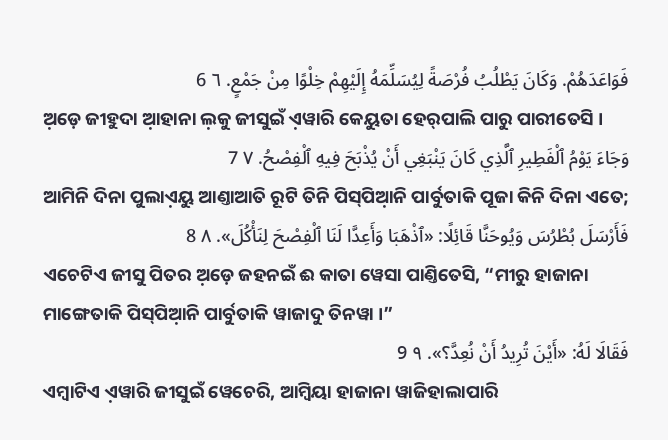فَوَاعَدَهُمْ. وَكَانَ يَطْلُبُ فُرْصَةً لِيُسَلِّمَهُ إِلَيْهِمْ خِلْوًا مِنْ جَمْعٍ. ٦ 6
ଅ଼ଡ଼େ ଜୀହୁଦା ଆ଼ହାନା ଲ଼କୁ ଜୀସୁଇଁ ଏ଼ୱାରି କେୟୁତା ହେର୍‌ପାଲି ପାରୁ ପାରୀତେସି ।
وَجَاءَ يَوْمُ ٱلْفَطِيرِ ٱلَّذِي كَانَ يَنْبَغِي أَنْ يُذْبَحَ فِيهِ ٱلْفِصْحُ. ٧ 7
ଆମିନି ଦିନା ପୁଲାଏ଼ୟୁ ଆଣ୍ତାଆତି ରୂଟି ତିନି ପିସ୍‌ପିଆ଼ନି ପାର୍ବୁତାକି ପୂଜା କିନି ଦିନା ଏତେ;
فَأَرْسَلَ بُطْرُسَ وَيُوحَنَّا قَائِلًا: «ٱذْهَبَا وَأَعِدَّا لَنَا ٱلْفِصْحَ لِنَأْكُلَ». ٨ 8
ଏଚେଟିଏ ଜୀସୁ ପିତର ଅ଼ଡ଼େ ଜହନଇଁ ଈ କାତା ୱେସା ପାଣ୍ତିତେସି, “ମୀରୁ ହାଜାନା ମାଙ୍ଗେତାକି ପିସ୍‌ପିଆ଼ନି ପାର୍ବୁତାକି ୱାଜାଦୁ ତିନୱା ।”
فَقَالَا لَهُ: «أَيْنَ تُرِيدُ أَنْ نُعِدَّ؟». ٩ 9
ଏମ୍ବାଟିଏ ଏ଼ୱାରି ଜୀସୁଇଁ ୱେଚେରି, ଆମ୍ବିୟା ହାଜାନା ୱାଜିହାଲାପାରି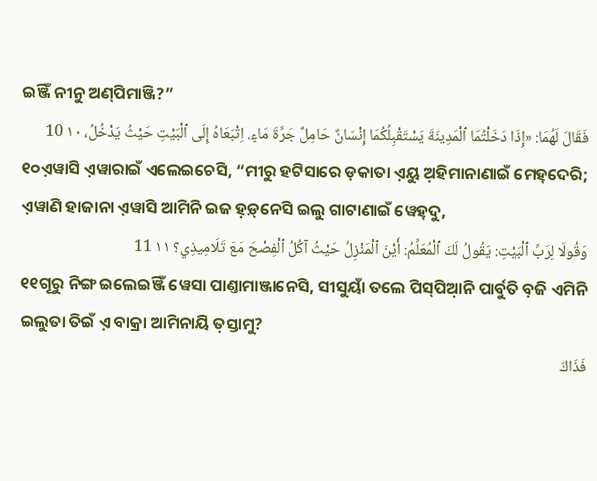ଇଞ୍ଜିଁ ନୀନୁ ଅଣ୍‌ପିମାଞ୍ଜି?”
فَقَالَ لَهُمَا: «إِذَا دَخَلْتُمَا ٱلْمَدِينَةَ يَسْتَقْبِلُكُمَا إِنْسَانٌ حَامِلٌ جَرَّةَ مَاءٍ. اِتْبَعَاهُ إِلَى ٱلْبَيْتِ حَيْثُ يَدْخُلُ، ١٠ 10
୧୦ଏ଼ୱାସି ଏ଼ୱାରାଇଁ ଏଲେଇଚେସି, “ମୀରୁ ହଟିସାରେ ଡ଼କାତା ଏ଼ୟୁ ଅ଼ହିମାନାଣାଇଁ ମେହ୍‌ଦେରି; ଏ଼ୱାଣି ହାଜାନା ଏ଼ୱାସି ଆମିନି ଇଜ ହ଼ଡ଼୍‌ନେସି ଇଲୁ ଗାଟାଣାଇଁ ୱେହ୍‌ଦୁ,
وَقُولَا لِرَبِّ ٱلْبَيْتِ: يَقُولُ لَكَ ٱلْمُعَلِّمُ: أَيْنَ ٱلْمَنْزِلُ حَيْثُ آكُلُ ٱلْفِصْحَ مَعَ تَلَامِيذِي؟ ١١ 11
୧୧ଗୂରୁ ନିଙ୍ଗ ଇଲେଇଞ୍ଜିଁ ୱେସା ପାଣ୍ତାମାଞ୍ଜାନେସି, ସୀସୁୟାଁ ତଲେ ପିସ୍‌ପିଆ଼ନି ପାର୍ବୁତି ବ଼ଜି ଏମିନି ଇଲୁତା ତିଇଁ ଏ଼ ବାକ୍ରା ଆମିନାୟି ତ଼ସ୍ତାମୁ?
فَذَاكَ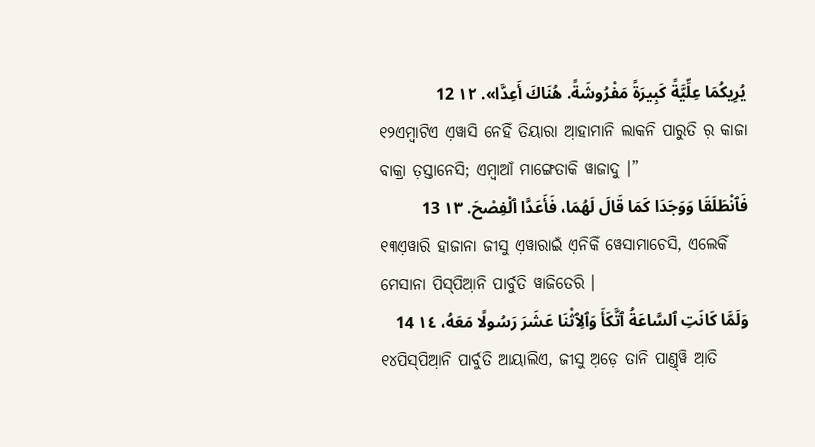يُرِيكُمَا عِلِّيَّةً كَبِيرَةً مَفْرُوشَةً. هُنَاكَ أَعِدَّا». ١٢ 12
୧୨ଏମ୍ବାଟିଏ ଏ଼ୱାସି ନେହିଁ ତିୟାରା ଆ଼ହାମାନି ଲାକନି ପାରୁତି ର଼ କାଜା ବାକ୍ରା ତ଼ସ୍ତାନେସି; ଏମ୍ବାଆଁ ମାଙ୍ଗେତାକି ୱାଜାଦୁ ।”
فَٱنْطَلَقَا وَوَجَدَا كَمَا قَالَ لَهُمَا، فَأَعَدَّا ٱلْفِصْحَ. ١٣ 13
୧୩ଏ଼ୱାରି ହାଜାନା ଜୀସୁ ଏ଼ୱାରାଇଁ ଏ଼ନିକିଁ ୱେସାମାଚେସି, ଏଲେକିଁ ମେସାନା ପିସ୍‌ପିଆ଼ନି ପାର୍ବୁତି ୱାଜିତେରି ।
وَلَمَّا كَانَتِ ٱلسَّاعَةُ ٱتَّكَأَ وَٱلِٱثْنَا عَشَرَ رَسُولًا مَعَهُ، ١٤ 14
୧୪ପିସ୍‌ପିଆ଼ନି ପାର୍ବୁତି ଆୟାଲିଏ, ଜୀସୁ ଅ଼ଡ଼େ ତାନି ପାଣ୍ତ୍‌ୱି ଆ଼ତି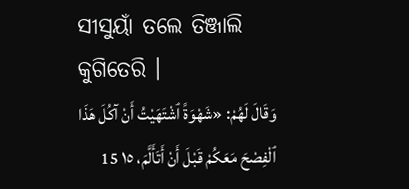ସୀସୁୟାଁ ତଲେ ତିଞ୍ଜାଲି କୁଗିତେରି ।
وَقَالَ لَهُمْ: «شَهْوَةً ٱشْتَهَيْتُ أَنْ آكُلَ هَذَا ٱلْفِصْحَ مَعَكُمْ قَبْلَ أَنْ أَتَأَلَّمَ، ١٥ 15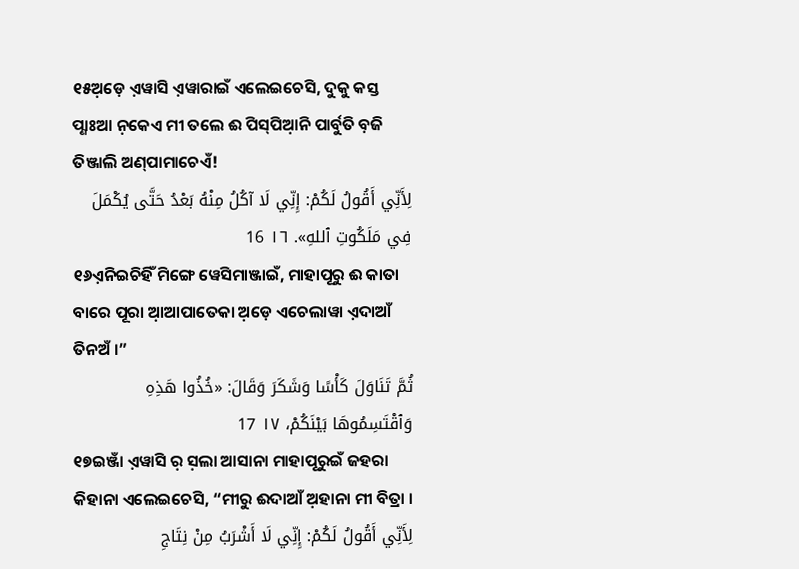୧୫ଅ଼ଡ଼େ ଏ଼ୱାସି ଏ଼ୱାରାଇଁ ଏଲେଇଚେସି, ଦୁକୁ କସ୍ତ ପ୍ଣାଃଆ ନ଼କେଏ ମୀ ତଲେ ଈ ପିସ୍‌ପିଆ଼ନି ପାର୍ବୁତି ବ଼ଜି ତିଞ୍ଜାଲି ଅଣ୍‌ପାମାଚେଏଁ!
لِأَنِّي أَقُولُ لَكُمْ: إِنِّي لَا آكُلُ مِنْهُ بَعْدُ حَتَّى يُكْمَلَ فِي مَلَكُوتِ ٱللهِ». ١٦ 16
୧୬ଏ଼ନିଇଚିହିଁ ମିଙ୍ଗେ ୱେସିମାଞ୍ଜାଇଁ, ମାହାପୂରୁ ଈ କାତା ବାରେ ପୂରା ଆ଼ଆପାତେକା ଅ଼ଡ଼େ ଏଚେଲାୱା ଏ଼ଦାଆଁ ତିନଅଁ ।”
ثُمَّ تَنَاوَلَ كَأْسًا وَشَكَرَ وَقَالَ: «خُذُوا هَذِهِ وَٱقْتَسِمُوهَا بَيْنَكُمْ، ١٧ 17
୧୭ଇଞ୍ଜାଁ ଏ଼ୱାସି ର଼ ସ଼ଲା ଆସାନା ମାହାପୂରୁଇଁ ଜହରା କିହାନା ଏଲେଇଚେସି, “ମୀରୁ ଈଦାଆଁ ଅ଼ହାନା ମୀ ବିତ୍ରା ।
لِأَنِّي أَقُولُ لَكُمْ: إِنِّي لَا أَشْرَبُ مِنْ نِتَاجِ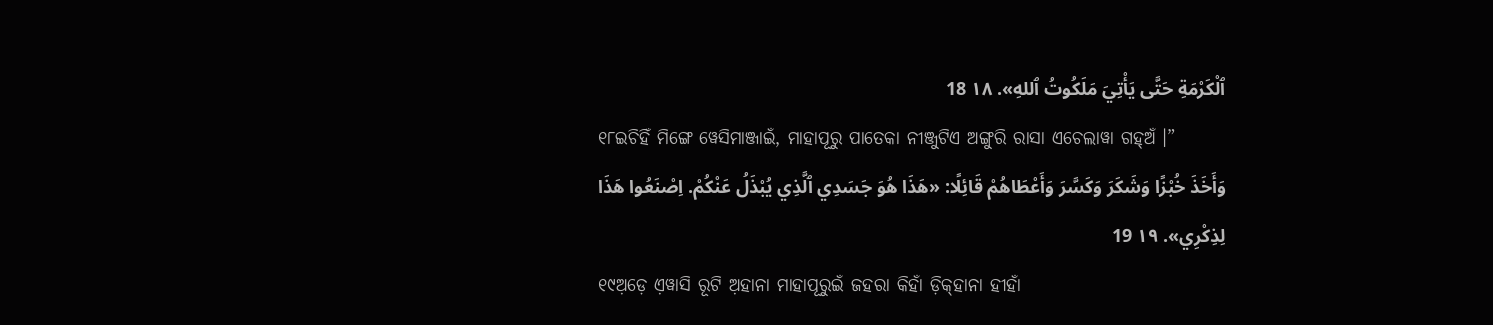ٱلْكَرْمَةِ حَتَّى يَأْتِيَ مَلَكُوتُ ٱللهِ». ١٨ 18
୧୮ଇଚିହିଁ ମିଙ୍ଗେ ୱେସିମାଞ୍ଜାଇଁ, ମାହାପୂରୁ ପାତେକା ନୀଞ୍ଜୁଟିଏ ଅଙ୍ଗୁରି ରାସା ଏଚେଲାୱା ଗହ୍‌ଅଁ ।”
وَأَخَذَ خُبْزًا وَشَكَرَ وَكَسَّرَ وَأَعْطَاهُمْ قَائِلًا: «هَذَا هُوَ جَسَدِي ٱلَّذِي يُبْذَلُ عَنْكُمْ. اِصْنَعُوا هَذَا لِذِكْرِي». ١٩ 19
୧୯ଅ଼ଡ଼େ ଏ଼ୱାସି ରୂଟି ଅ଼ହାନା ମାହାପୂରୁଇଁ ଜହରା କିହାଁ ଡ଼ିକ୍‌ହାନା ହୀହାଁ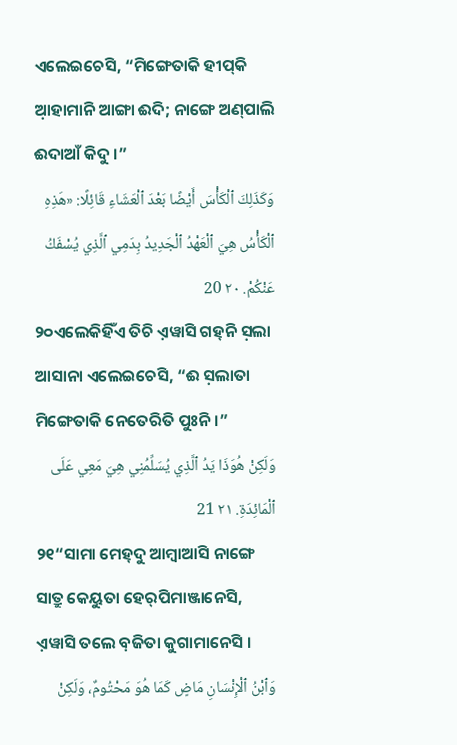ଏଲେଇଚେସି, “ମିଙ୍ଗେତାକି ହୀପ୍‌କି ଆ଼ହାମାନି ଆଙ୍ଗା ଈଦି; ନାଙ୍ଗେ ଅଣ୍‌ପାଲି ଈଦାଆଁ କିଦୁ ।”
وَكَذَلِكَ ٱلْكَأْسَ أَيْضًا بَعْدَ ٱلْعَشَاءِ قَائِلًا: «هَذِهِ ٱلْكَأْسُ هِيَ ٱلْعَهْدُ ٱلْجَدِيدُ بِدَمِي ٱلَّذِي يُسْفَكُ عَنْكُمْ. ٢٠ 20
୨୦ଏଲେକିହିଁଏ ତିଚି ଏ଼ୱାସି ଗହ୍‌ନି ସ଼ଲା ଆସାନା ଏଲେଇଚେସି, “ଈ ସ଼ଲାତା ମିଙ୍ଗେତାକି ନେତେରିତି ପୁଃନି ।”
وَلَكِنْ هُوَذَا يَدُ ٱلَّذِي يُسَلِّمُنِي هِيَ مَعِي عَلَى ٱلْمَائِدَةِ. ٢١ 21
୨୧“ସାମା ମେହ୍‌ଦୁ ଆମ୍ବାଆସି ନାଙ୍ଗେ ସାତ୍ରୁ କେୟୁତା ହେର୍‌ପିମାଞ୍ଜାନେସି, ଏ଼ୱାସି ତଲେ ବ଼ଜିତା କୁଗାମାନେସି ।
وَٱبْنُ ٱلْإِنْسَانِ مَاضٍ كَمَا هُوَ مَحْتُومٌ، وَلَكِنْ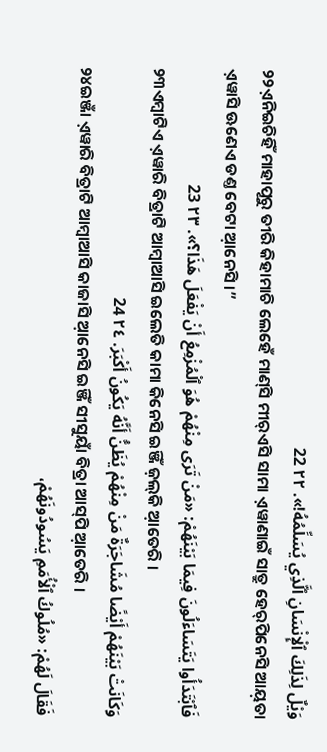وَيْلٌ لِذَلِكَ ٱلْإِنْسَانِ ٱلَّذِي يُسَلِّمُهُ!». ٢٢ 22
୨୨ଏ଼ନିଇଚିହିଁ ମାହାପୂରୁ ତୀରି କିହାମାଚି ଲେହେଁ ମାଣ୍‌ସି ମୀର୍‌ଏସି ସାମା ଏ଼ୱାଣାଇଁ ସାତ୍ରୁ ହେର୍‌ପିନେସି ଆୟ଼ତା ଏ଼ୱାସି ଊଣେଏ ଡଣ୍ତ ବେଟା ଆ଼ନେସି ।”
فَٱبْتَدَأُوا يَتَسَاءَلُونَ فِيمَا بَيْنَهُمْ: «مَنْ تَرَى مِنْهُمْ هُوَ ٱلْمُزْمِعُ أَنْ يَفْعَلَ هَذَا؟». ٢٣ 23
୨୩ଏମ୍ବାଟିଏ ଏ଼ୱାରି ବିତ୍ରାଟି ଆମ୍ବାଆସି ଇଲେତି କାମା କିନେସି ଇଞ୍ଜିଁ ଜ଼ଲ୍‌କି ଆ଼ତେରି ।
وَكَانَتْ بَيْنَهُمْ أَيْضًا مُشَاجَرَةٌ مَنْ مِنْهُمْ يُظَنُّ أَنَّهُ يَكُونُ أَكْبَرَ. ٢٤ 24
୨୪ଇଞ୍ଜାଁ ଏ଼ୱାରି ବିତ୍ରାଟି ଆମ୍ବାଆସି କାଜାସି ଆ଼ନେସି ଇଞ୍ଜିଁ ସୀସୁୟାଁ ବିତ୍ରା ଆସ୍‌ପି ଆ଼ତେରି ।
فَقَالَ لَهُمْ: «مُلُوكُ ٱلْأُمَمِ يَسُودُونَهُمْ،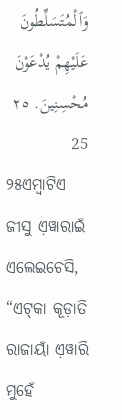وَٱلْمُتَسَلِّطُونَ عَلَيْهِمْ يُدْعَوْنَ مُحْسِنِينَ. ٢٥ 25
୨୫ଏମ୍ବାଟିଏ ଜୀସୁ ଏ଼ୱାରାଇଁ ଏଲେଇଚେସି, “ଏଟ୍‌କା କୂଡ଼ାତି ରାଜାୟାଁ ଏ଼ୱାରି ମୁହେଁ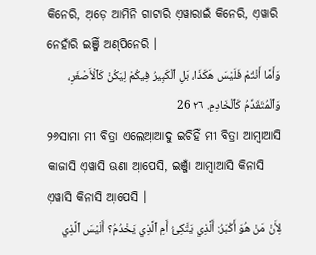କିନେରି, ଅ଼ଡ଼େ ଆମିନି ଗାଟାରି ଏ଼ୱାରାଇଁ କିନେରି, ଏ଼ୱାରି ନେହାଁରି ଇଞ୍ଜିଁ ଅଣ୍‌ପିନେରି ।
وَأَمَّا أَنْتُمْ فَلَيْسَ هَكَذَا، بَلِ ٱلْكَبِيرُ فِيكُمْ لِيَكُنْ كَٱلْأَصْغَرِ، وَٱلْمُتَقَدِّمُ كَٱلْخَادِمِ. ٢٦ 26
୨୬ସାମା ମୀ ବିତ୍ରା ଏଲେଆ଼ଆଦୁ ଇଚିହିଁ ମୀ ବିତ୍ରା ଆମ୍ବାଆସି କାଜାସି ଏ଼ୱାସି ଊଣା ଆ଼ପେସି, ଇଞ୍ଜାଁ ଆମ୍ବାଆସି କିନାସି ଏ଼ୱାସି କିନାସି ଆ଼ପେସି ।
لِأَنْ مَنْ هُوَ أَكْبَرُ: أَلَّذِي يَتَّكِئُ أَمِ ٱلَّذِي يَخْدُمُ؟ أَلَيْسَ ٱلَّذِي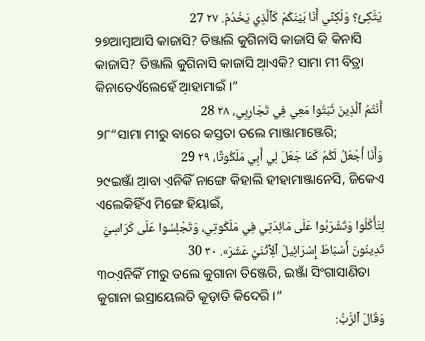يَتَّكِئُ؟ وَلَكِنِّي أَنَا بَيْنَكُمْ كَٱلَّذِي يَخْدُمُ. ٢٧ 27
୨୭ଆମ୍ବାଆସି କାଜାସି? ତିଞ୍ଜାଲି କୁଗିନାସି କାଜାସି କି କିନାସି କାଜାସି? ତିଞ୍ଜାଲି କୁଗିନାସି କାଜାସି ଆ଼ଏକି? ସାମା ମୀ ବିତ୍ରା କିନାତେଏଁଲେହେଁ ଆ଼ହାମାଇଁ ।”
أَنْتُمُ ٱلَّذِينَ ثَبَتُوا مَعِي فِي تَجَارِبِي، ٢٨ 28
୨୮“ସାମା ମୀରୁ ବାରେ କସ୍ତତା ତଲେ ମାଞ୍ଜାମାଞ୍ଜେରି;
وَأَنَا أَجْعَلُ لَكُمْ كَمَا جَعَلَ لِي أَبِي مَلَكُوتًا، ٢٩ 29
୨୯ଇଞ୍ଜାଁ ଆ଼ବା ଏ଼ନିକିଁ ନାଙ୍ଗେ କିହାଲି ହୀହାମାଞ୍ଜାନେସି, ଜିକେଏ ଏଲେକିହିଁଏ ମିଙ୍ଗେ ହିୟାଇଁ,
لِتَأْكُلُوا وَتَشْرَبُوا عَلَى مَائِدَتِي فِي مَلَكُوتِي، وَتَجْلِسُوا عَلَى كَرَاسِيَّ تَدِينُونَ أَسْبَاطَ إِسْرَائِيلَ ٱلِٱثْنَيْ عَشَرَ». ٣٠ 30
୩୦ଏ଼ନିକିଁ ମୀରୁ ତଲେ କୁଗାନା ତିଞ୍ଜେରି, ଇଞ୍ଜାଁ ସିଂଗାସାଣିତା କୁଗାନା ଇସ୍ରାୟେଲତି କୂଡ଼ାତି କିଦେରି ।”
وَقَالَ ٱلرَّبُّ: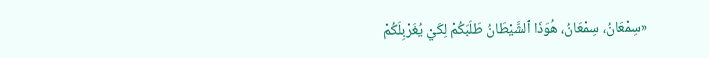«سِمْعَانُ، سِمْعَانُ، هُوَذَا ٱلشَّيْطَانُ طَلَبَكُمْ لِكَيْ يُغَرْبِلَكُمْ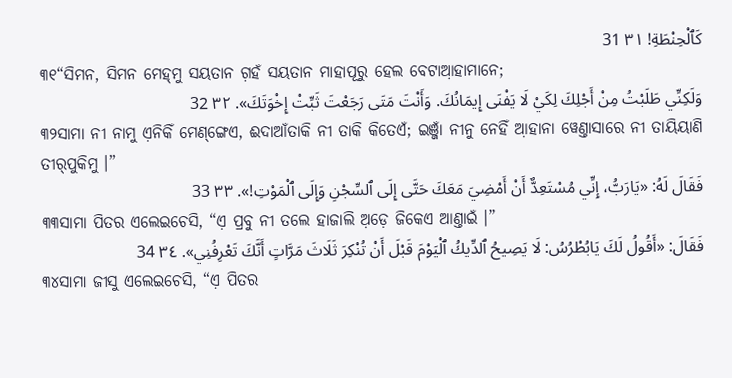كَٱلْحِنْطَةِ! ٣١ 31
୩୧“ସିମନ, ସିମନ ମେହ୍‌ମୁ ସୟତାନ ଗ଼ହଁ ସୟତାନ ମାହାପୂରୁ ହେଲ ବେଟାଆ଼ହାମାନେ;
وَلَكِنِّي طَلَبْتُ مِنْ أَجْلِكَ لِكَيْ لَا يَفْنَى إِيمَانُكَ. وَأَنْتَ مَتَى رَجَعْتَ ثَبِّتْ إِخْوَتَكَ». ٣٢ 32
୩୨ସାମା ନୀ ନାମୁ ଏ଼ନିକିଁ ମେଣ୍‌ଙ୍ଗେଏ, ଈଦାଆଁତାକି ନୀ ତାକି କିତେଏଁ; ଇଞ୍ଜାଁ ନୀନୁ ନେହିଁ ଆ଼ହାନା ୱେଣ୍ତାସାରେ ନୀ ତାୟିୟାଣି ତୀର୍‌ପୁକିମୁ ।”
فَقَالَ لَهُ: «يَارَبُّ، إِنِّي مُسْتَعِدٌّ أَنْ أَمْضِيَ مَعَكَ حَتَّى إِلَى ٱلسِّجْنِ وَإِلَى ٱلْمَوْتِ!». ٣٣ 33
୩୩ସାମା ପିତର ଏଲେଇଚେସି, “ଏ଼ ପ୍ରବୁ ନୀ ତଲେ ହାଜାଲି ଅ଼ଡ଼େ ଜିକେଏ ଆଣ୍ତାଇଁ ।”
فَقَالَ: «أَقُولُ لَكَ يَابُطْرُسُ: لَا يَصِيحُ ٱلدِّيكُ ٱلْيَوْمَ قَبْلَ أَنْ تُنْكِرَ ثَلَاثَ مَرَّاتٍ أَنَّكَ تَعْرِفُنِي». ٣٤ 34
୩୪ସାମା ଜୀସୁ ଏଲେଇଚେସି, “ଏ଼ ପିତର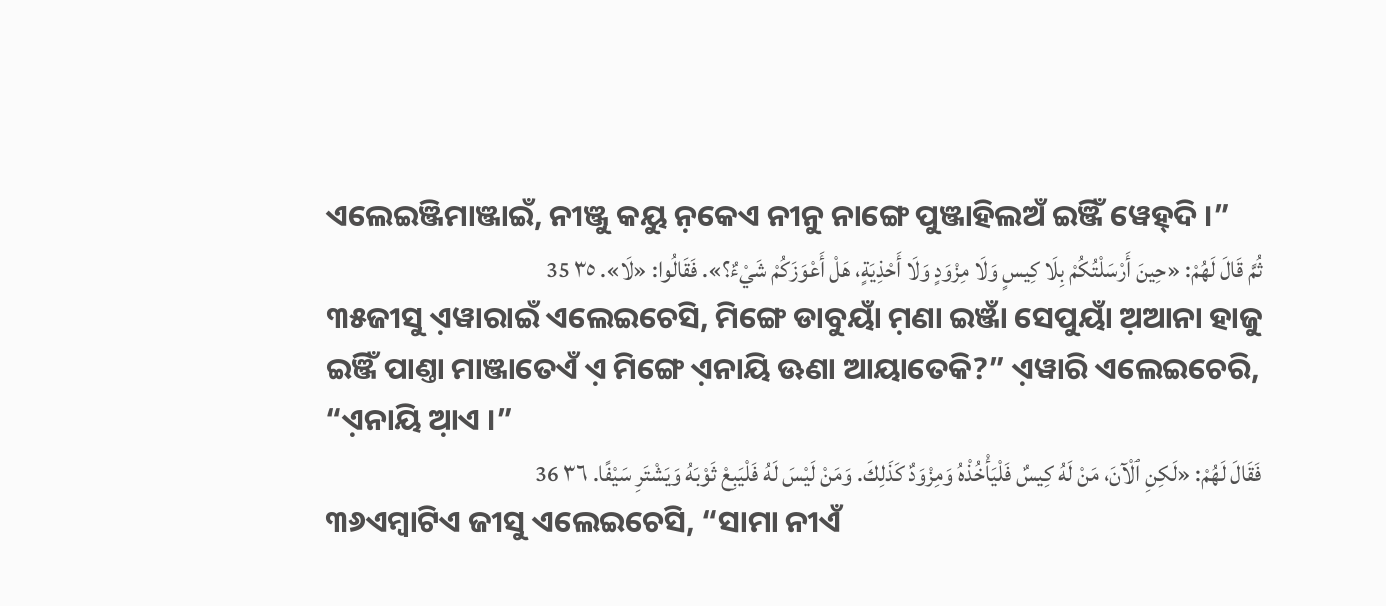ଏଲେଇଞ୍ଜିମାଞ୍ଜାଇଁ, ନୀଞ୍ଜୁ କୟୁ ନ଼କେଏ ନୀନୁ ନାଙ୍ଗେ ପୁଞ୍ଜାହିଲଅଁ ଇଞ୍ଜିଁ ୱେହ୍‌ଦି ।”
ثُمَّ قَالَ لَهُمْ: «حِينَ أَرْسَلْتُكُمْ بِلَا كِيسٍ وَلَا مِزْوَدٍ وَلَا أَحْذِيَةٍ، هَلْ أَعْوَزَكُمْ شَيْءٌ؟». فَقَالُوا: «لَا». ٣٥ 35
୩୫ଜୀସୁ ଏ଼ୱାରାଇଁ ଏଲେଇଚେସି, ମିଙ୍ଗେ ଡାବୁୟାଁ ମ଼ଣା ଇଞ୍ଜାଁ ସେପୁୟାଁ ଅ଼ଆନା ହାଜୁ ଇଞ୍ଜିଁ ପାଣ୍ତା ମାଞ୍ଜାତେଏଁ ଏ଼ ମିଙ୍ଗେ ଏ଼ନାୟି ଊଣା ଆୟାତେକି?” ଏ଼ୱାରି ଏଲେଇଚେରି, “ଏ଼ନାୟି ଆ଼ଏ ।”
فَقَالَ لَهُمْ: «لَكِنِ ٱلْآنَ، مَنْ لَهُ كِيسٌ فَلْيَأْخُذْهُ وَمِزْوَدٌ كَذَلِكَ. وَمَنْ لَيْسَ لَهُ فَلْيَبِعْ ثَوْبَهُ وَيَشْتَرِ سَيْفًا. ٣٦ 36
୩୬ଏମ୍ବାଟିଏ ଜୀସୁ ଏଲେଇଚେସି, “ସାମା ନୀଏଁ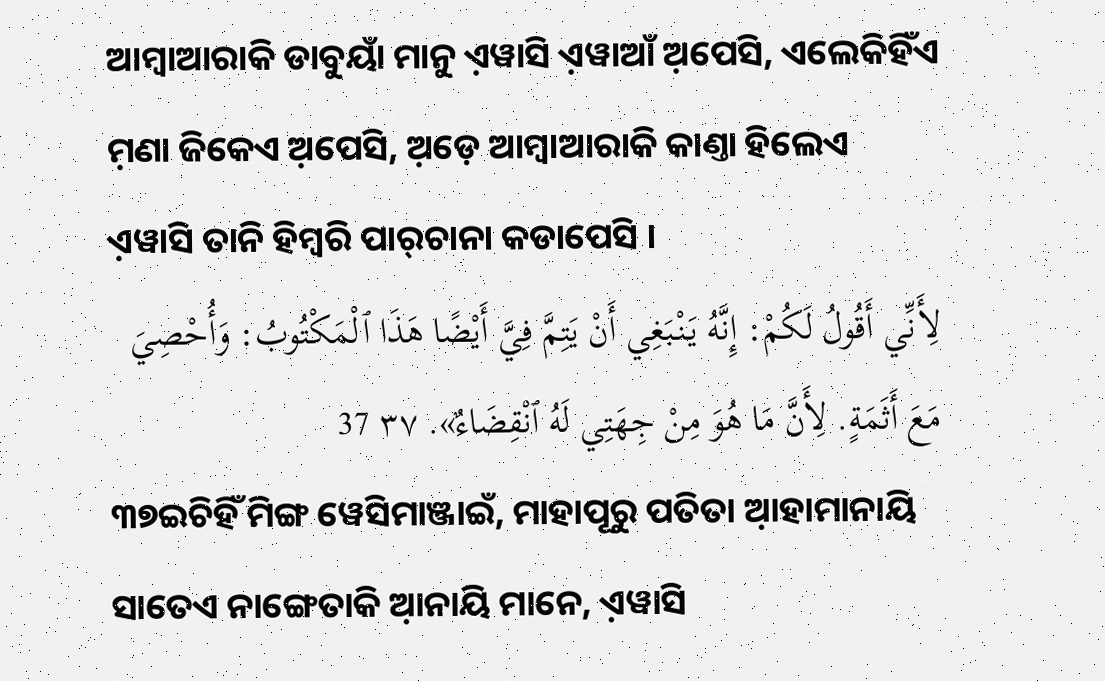ଆମ୍ବାଆରାକି ଡାବୁୟାଁ ମାନୁ ଏ଼ୱାସି ଏ଼ୱାଆଁ ଅ଼ପେସି, ଏଲେକିହିଁଏ ମ଼ଣା ଜିକେଏ ଅ଼ପେସି, ଅ଼ଡ଼େ ଆମ୍ବାଆରାକି କାଣ୍ତା ହିଲେଏ ଏ଼ୱାସି ତାନି ହିମ୍ବରି ପାର୍‌ଚାନା କଡାପେସି ।
لِأَنِّي أَقُولُ لَكُمْ: إِنَّهُ يَنْبَغِي أَنْ يَتِمَّ فِيَّ أَيْضًا هَذَا ٱلْمَكْتُوبُ: وَأُحْصِيَ مَعَ أَثَمَةٍ. لِأَنَّ مَا هُوَ مِنْ جِهَتِي لَهُ ٱنْقِضَاءٌ». ٣٧ 37
୩୭ଇଚିହିଁ ମିଙ୍ଗ ୱେସିମାଞ୍ଜାଇଁ, ମାହାପୂରୁ ପତିତା ଆ଼ହାମାନାୟି ସାତେଏ ନାଙ୍ଗେତାକି ଆ଼ନାୟି ମାନେ, ଏ଼ୱାସି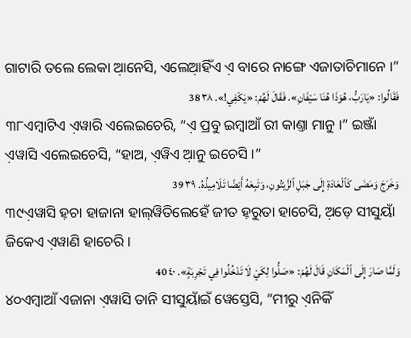ଗାଟାରି ତଲେ ଲେକା ଆ଼ନେସି, ଏଲେଆ଼ହିଁଏ ଏ଼ ବାରେ ନାଙ୍ଗେ ଏଜାତାଚିମାନେ ।”
فَقَالُوا: «يَارَبُّ، هُوَذَا هُنَا سَيْفَانِ». فَقَالَ لَهُمْ: «يَكْفِي!». ٣٨ 38
୩୮ଏମ୍ବାଟିଏ ଏ଼ୱାରି ଏଲେଇଚେରି, “ଏ଼ ପ୍ରବୁ ଇମ୍ବାଆଁ ରୀ କାଣ୍ତା ମାନୁ ।” ଇଞ୍ଜାଁ ଏ଼ୱାସି ଏଲେଇଚେସି, “ହାଅ, ଏ଼ୱିଏ ଆ଼ନୁ ଇଚେସି ।”
وَخَرَجَ وَمَضَى كَٱلْعَادَةِ إِلَى جَبَلِ ٱلزَّيْتُونِ، وَتَبِعَهُ أَيْضًا تَلَامِيذُهُ. ٣٩ 39
୩୯ଏ଼ୱାସି ହ଼ଚା ହାଜାନା ହାଲ୍‌ୱିତିଲେହେଁ ଜୀତ ହ଼ରୁତା ହାଚେସି, ଅ଼ଡ଼େ ସୀସୁୟାଁ ଜିକେଏ ଏ଼ୱାଣି ହାଚେରି ।
وَلَمَّا صَارَ إِلَى ٱلْمَكَانِ قَالَ لَهُمْ: «صَلُّوا لِكَيْ لَا تَدْخُلُوا فِي تَجْرِبَةٍ». ٤٠ 40
୪୦ଏମ୍ବାଆଁ ଏଜାନା ଏ଼ୱାସି ତାନି ସୀସୁୟାଁଇଁ ୱେସ୍ତେସି, “ମୀରୁ ଏ଼ନିକିଁ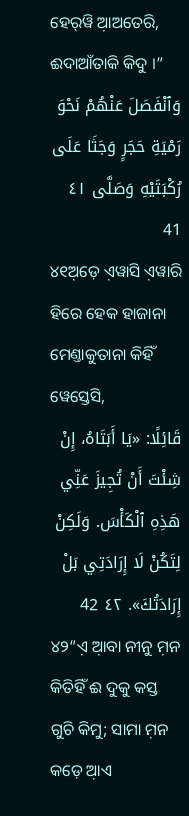ହେର୍‌ୱି ଆ଼ଅତେରି, ଈଦାଆଁତାକି କିଦୁ ।”
وَٱنْفَصَلَ عَنْهُمْ نَحْوَ رَمْيَةِ حَجَرٍ وَجَثَا عَلَى رُكْبَتَيْهِ وَصَلَّى ٤١ 41
୪୧ଅ଼ଡ଼େ ଏ଼ୱାସି ଏ଼ୱାରି ହିରେ ହେକ ହାଜାନା ମେଣ୍ତାକୁତାନା କିହିଁ ୱେସ୍ତେସି,
قَائِلًا: «يَا أَبَتَاهُ، إِنْ شِئْتَ أَنْ تُجِيزَ عَنِّي هَذِهِ ٱلْكَأْسَ. وَلَكِنْ لِتَكُنْ لَا إِرَادَتِي بَلْ إِرَادَتُكَ». ٤٢ 42
୪୨“ଏ଼ ଆ଼ବା ନୀନୁ ମ଼ନ କିତିହିଁ ଈ ଦୁକୁ କସ୍ତ ଗୁଚି କିମୁ; ସାମା ମ଼ନ କଡ଼େ ଆ଼ଏ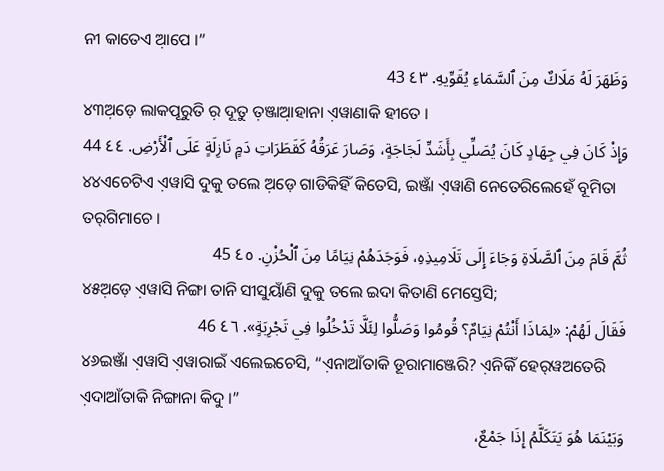ନୀ କାତେଏ ଆ଼ପେ ।”
وَظَهَرَ لَهُ مَلَاكٌ مِنَ ٱلسَّمَاءِ يُقَوِّيهِ. ٤٣ 43
୪୩ଅ଼ଡ଼େ ଲାକପୂରୁତି ର଼ ଦୂତୁ ତ଼ଞ୍ଜାଆ଼ହାନା ଏ଼ୱାଣାକି ହୀତେ ।
وَإِذْ كَانَ فِي جِهَادٍ كَانَ يُصَلِّي بِأَشَدِّ لَجَاجَةٍ، وَصَارَ عَرَقُهُ كَقَطَرَاتِ دَمٍ نَازِلَةٍ عَلَى ٱلْأَرْضِ. ٤٤ 44
୪୪ଏଚେଟିଏ ଏ଼ୱାସି ଦୁକୁ ତଲେ ଅ଼ଡ଼େ ଗାଡିକିହିଁ କିତେସି, ଇଞ୍ଜାଁ ଏ଼ୱାଣି ନେତେରିଲେହେଁ ବୂମିତା ତର୍‌ଗିମାଚେ ।
ثُمَّ قَامَ مِنَ ٱلصَّلَاةِ وَجَاءَ إِلَى تَلَامِيذِهِ، فَوَجَدَهُمْ نِيَامًا مِنَ ٱلْحُزْنِ. ٤٥ 45
୪୫ଅ଼ଡ଼େ ଏ଼ୱାସି ନିଙ୍ଗା ତାନି ସୀସୁୟାଁଣି ଦୁକୁ ତଲେ ଇଦା କିତାଣି ମେସ୍ତେସି;
فَقَالَ لَهُمْ: «لِمَاذَا أَنْتُمْ نِيَامٌ؟ قُومُوا وَصَلُّوا لِئَلَّا تَدْخُلُوا فِي تَجْرِبَةٍ». ٤٦ 46
୪୬ଇଞ୍ଜାଁ ଏ଼ୱାସି ଏ଼ୱାରାଇଁ ଏଲେଇଚେସି, “ଏ଼ନାଆଁତାକି ଡୂରାମାଞ୍ଜେରି? ଏ଼ନିକିଁ ହେର୍‌ୱଅତେରି ଏ଼ଦାଆଁତାକି ନିଙ୍ଗାନା କିଦୁ ।”
وَبَيْنَمَا هُوَ يَتَكَلَّمُ إِذَا جَمْعٌ،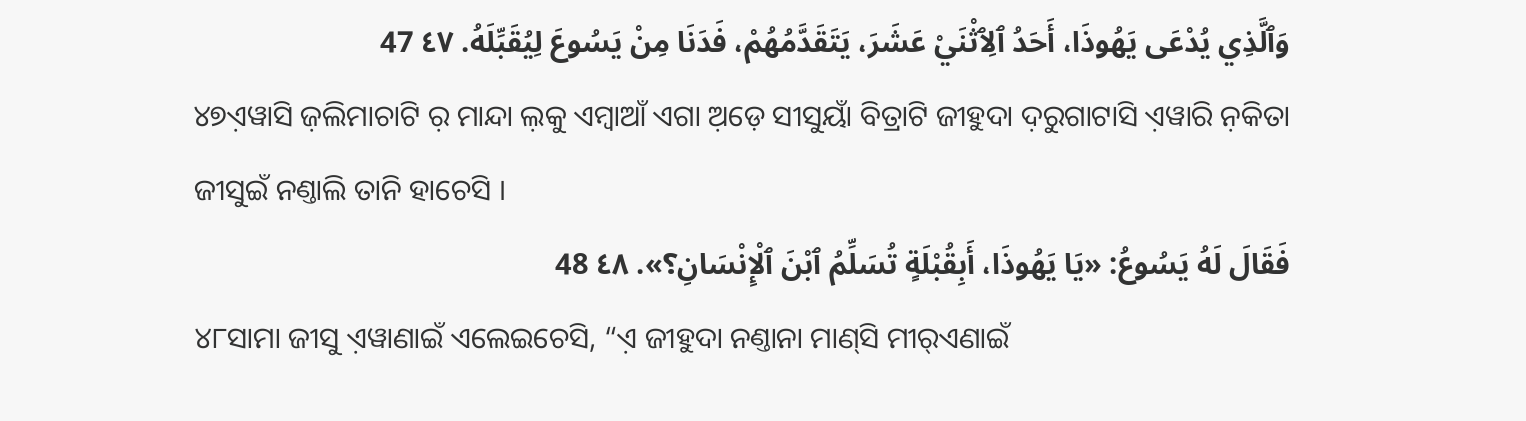وَٱلَّذِي يُدْعَى يَهُوذَا، أَحَدُ ٱلِٱثْنَيْ عَشَرَ، يَتَقَدَّمُهُمْ، فَدَنَا مِنْ يَسُوعَ لِيُقَبِّلَهُ. ٤٧ 47
୪୭ଏ଼ୱାସି ଜ଼ଲିମାଚାଟି ର଼ ମାନ୍ଦା ଲ଼କୁ ଏମ୍ବାଆଁ ଏଗା ଅ଼ଡ଼େ ସୀସୁୟାଁ ବିତ୍ରାଟି ଜୀହୁଦା ଦ଼ରୁଗାଟାସି ଏ଼ୱାରି ନ଼କିତା ଜୀସୁଇଁ ନଣ୍ତାଲି ତାନି ହାଚେସି ।
فَقَالَ لَهُ يَسُوعُ: «يَا يَهُوذَا، أَبِقُبْلَةٍ تُسَلِّمُ ٱبْنَ ٱلْإِنْسَانِ؟». ٤٨ 48
୪୮ସାମା ଜୀସୁ ଏ଼ୱାଣାଇଁ ଏଲେଇଚେସି, “ଏ଼ ଜୀହୁଦା ନଣ୍ତାନା ମାଣ୍‌ସି ମୀର୍‌ଏଣାଇଁ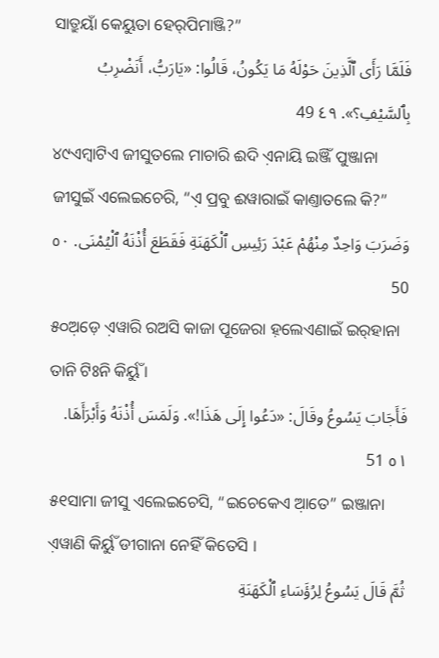ସାତ୍ରୁୟାଁ କେୟୁତା ହେର୍‌ପିମାଞ୍ଜି?”
فَلَمَّا رَأَى ٱلَّذِينَ حَوْلَهُ مَا يَكُونُ، قَالُوا: «يَارَبُّ، أَنَضْرِبُ بِٱلسَّيْفِ؟». ٤٩ 49
୪୯ଏମ୍ବାଟିଏ ଜୀସୁତଲେ ମାଚାରି ଈଦି ଏ଼ନାୟି ଇଞ୍ଜିଁ ପୁଞ୍ଜାନା ଜୀସୁଇଁ ଏଲେଇଚେରି, “ଏ଼ ପ୍ରବୁ ଈୱାରାଇଁ କାଣ୍ତାତଲେ କି?”
وَضَرَبَ وَاحِدٌ مِنْهُمْ عَبْدَ رَئِيسِ ٱلْكَهَنَةِ فَقَطَعَ أُذْنَهُ ٱلْيُمْنَى. ٥٠ 50
୫୦ଅ଼ଡ଼େ ଏ଼ୱାରି ରଅସି କାଜା ପୂଜେରା ହ଼ଲେଏଣାଇଁ ଇର୍‌ହାନା ତାନି ଟିଃନି କିର୍ୟୁଁ ।
فَأَجَابَ يَسُوعُ وقَالَ: «دَعُوا إِلَى هَذَا!». وَلَمَسَ أُذْنَهُ وَأَبْرَأَهَا. ٥١ 51
୫୧ସାମା ଜୀସୁ ଏଲେଇଚେସି, “ଇଚେକେଏ ଆ଼ତେ” ଇଞ୍ଜାନା ଏ଼ୱାଣି କିର୍ୟୁଁ ଡୀଗାନା ନେହିଁ କିତେସି ।
ثُمَّ قَالَ يَسُوعُ لِرُؤَسَاءِ ٱلْكَهَنَةِ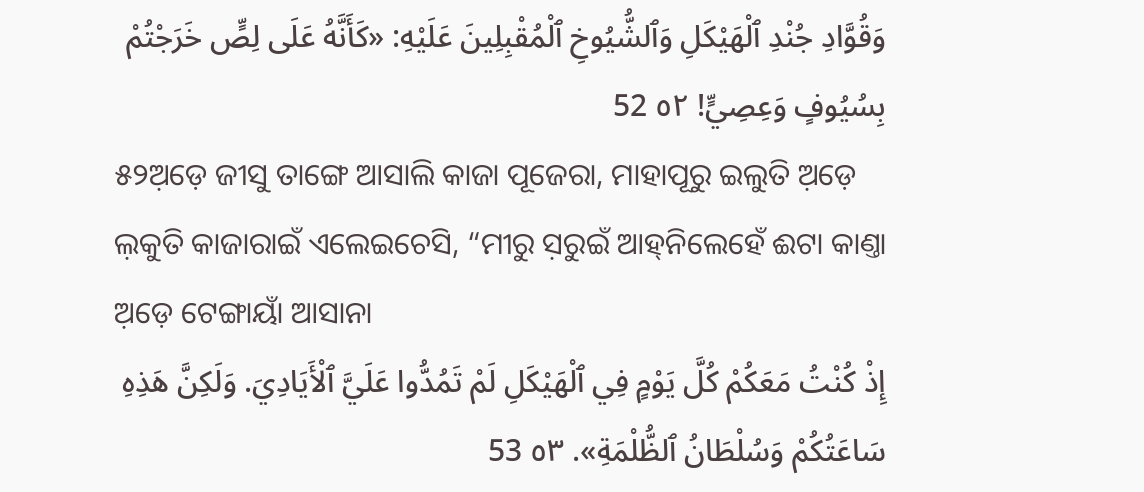وَقُوَّادِ جُنْدِ ٱلْهَيْكَلِ وَٱلشُّيُوخِ ٱلْمُقْبِلِينَ عَلَيْهِ: «كَأَنَّهُ عَلَى لِصٍّ خَرَجْتُمْ بِسُيُوفٍ وَعِصِيٍّ! ٥٢ 52
୫୨ଅ଼ଡ଼େ ଜୀସୁ ତାଙ୍ଗେ ଆସାଲି କାଜା ପୂଜେରା, ମାହାପୂରୁ ଇଲୁତି ଅ଼ଡ଼େ ଲ଼କୁତି କାଜାରାଇଁ ଏଲେଇଚେସି, “ମୀରୁ ସ଼ରୁଇଁ ଆହ୍‌ନିଲେହେଁ ଈଟା କାଣ୍ତା ଅ଼ଡ଼େ ଟେଙ୍ଗାୟାଁ ଆସାନା
إِذْ كُنْتُ مَعَكُمْ كُلَّ يَوْمٍ فِي ٱلْهَيْكَلِ لَمْ تَمُدُّوا عَلَيَّ ٱلْأَيَادِيَ. وَلَكِنَّ هَذِهِ سَاعَتُكُمْ وَسُلْطَانُ ٱلظُّلْمَةِ». ٥٣ 53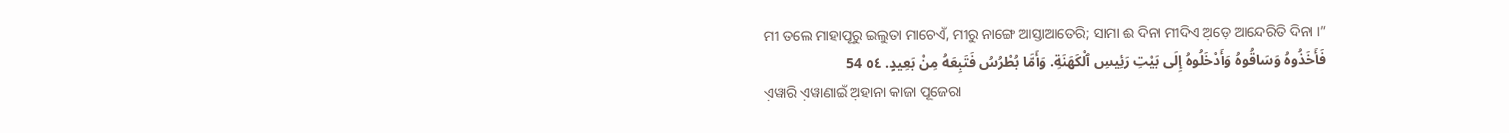ମୀ ତଲେ ମାହାପୂରୁ ଇଲୁତା ମାଚେଏଁ, ମୀରୁ ନାଙ୍ଗେ ଆସ୍ତାଆତେରି; ସାମା ଈ ଦିନା ମୀଦିଏ ଅ଼ଡ଼େ ଆନ୍ଦେରିତି ଦିନା ।”
فَأَخَذُوهُ وَسَاقُوهُ وَأَدْخَلُوهُ إِلَى بَيْتِ رَئِيسِ ٱلْكَهَنَةِ. وَأَمَّا بُطْرُسُ فَتَبِعَهُ مِنْ بَعِيدٍ. ٥٤ 54
ଏ଼ୱାରି ଏ଼ୱାଣାଇଁ ଅ଼ହାନା କାଜା ପୂଜେରା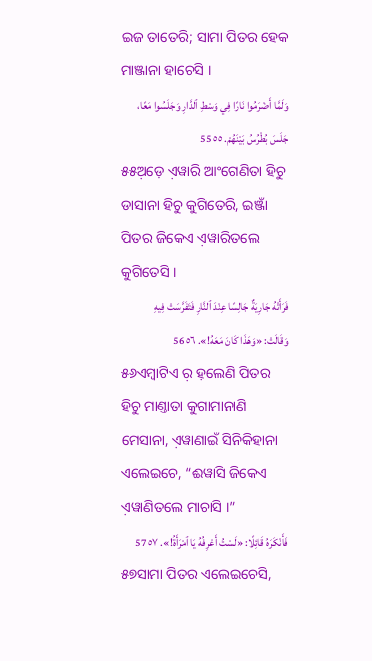ଇଜ ତାତେରି; ସାମା ପିତର ହେକ ମାଞ୍ଜାନା ହାଚେସି ।
وَلَمَّا أَضْرَمُوا نَارًا فِي وَسْطِ ٱلدَّارِ وَجَلَسُوا مَعًا، جَلَسَ بُطْرُسُ بَيْنَهُمْ. ٥٥ 55
୫୫ଅ଼ଡ଼େ ଏ଼ୱାରି ଆଂଗେଣିତା ହିଚୁ ଡାସାନା ହିଚୁ କୁଗିତେରି, ଇଞ୍ଜାଁ ପିତର ଜିକେଏ ଏ଼ୱାରିତଲେ କୁଗିତେସି ।
فَرَأَتْهُ جَارِيَةٌ جَالِسًا عِنْدَ ٱلنَّارِ فَتَفَرَّسَتْ فِيهِ وَقَالَتْ: «وَهَذَا كَانَ مَعَهُ!». ٥٦ 56
୫୬ଏମ୍ବାଟିଏ ର଼ ହ଼ଲେଣି ପିତର ହିଚୁ ମାଣ୍ତାତା କୁଗାମାନାଣି ମେସାନା, ଏ଼ୱାଣାଇଁ ସିନିକିହାନା ଏଲେଇଚେ, “ଈୱାସି ଜିକେଏ ଏ଼ୱାଣିତଲେ ମାଚାସି ।”
فَأَنْكَرَهُ قَائِلًا: «لَسْتُ أَعْرِفُهُ يَا ٱمْرَأَةُ!». ٥٧ 57
୫୭ସାମା ପିତର ଏଲେଇଚେସି,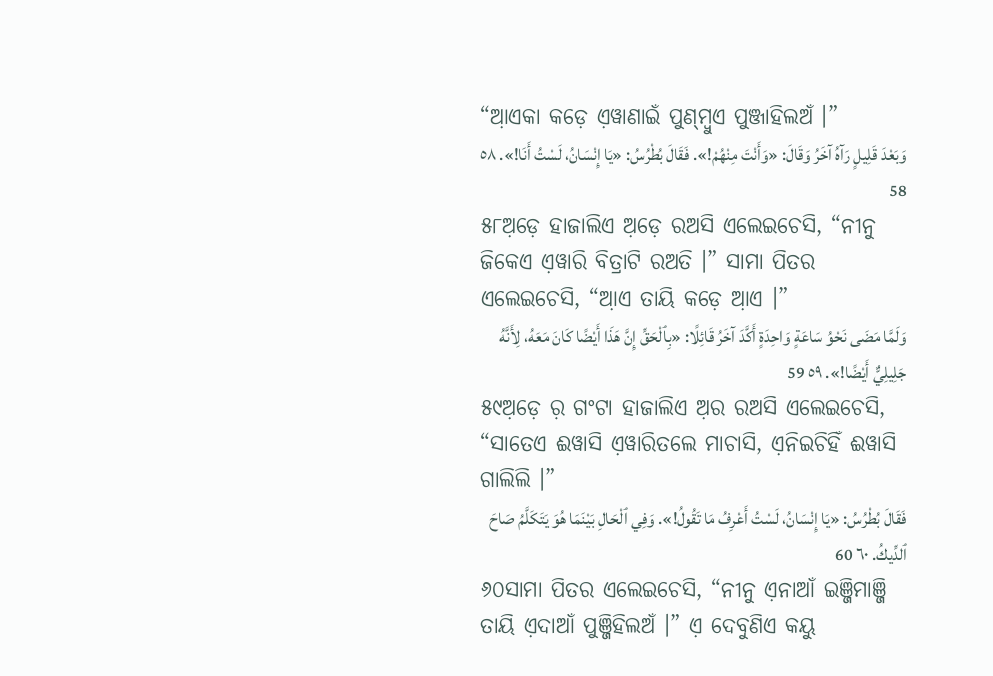“ଆ଼ଏକା କଡ଼େ ଏ଼ୱାଣାଇଁ ପୁଣ୍‌ମ୍ବୁଏ ପୁଞ୍ଜାହିଲଅଁ ।”
وَبَعْدَ قَلِيلٍ رَآهُ آخَرُ وَقَالَ: «وَأَنْتَ مِنْهُمْ!». فَقَالَ بُطْرُسُ: «يَا إِنْسَانُ، لَسْتُ أَنَا!». ٥٨ 58
୫୮ଅ଼ଡ଼େ ହାଜାଲିଏ ଅ଼ଡ଼େ ରଅସି ଏଲେଇଚେସି, “ନୀନୁ ଜିକେଏ ଏ଼ୱାରି ବିତ୍ରାଟି ରଅତି ।” ସାମା ପିତର ଏଲେଇଚେସି, “ଆ଼ଏ ତାୟି କଡ଼େ ଆ଼ଏ ।”
وَلَمَّا مَضَى نَحْوُ سَاعَةٍ وَاحِدَةٍ أَكَّدَ آخَرُ قَائِلًا: «بِٱلْحَقِّ إِنَّ هَذَا أَيْضًا كَانَ مَعَهُ، لِأَنَّهُ جَلِيلِيٌّ أَيْضًا!». ٥٩ 59
୫୯ଅ଼ଡ଼େ ର଼ ଗଂଟା ହାଜାଲିଏ ଅ଼ର ରଅସି ଏଲେଇଚେସି, “ସାତେଏ ଈୱାସି ଏ଼ୱାରିତଲେ ମାଚାସି, ଏ଼ନିଇଚିହିଁ ଈୱାସି ଗାଲିଲି ।”
فَقَالَ بُطْرُسُ: «يَا إِنْسَانُ، لَسْتُ أَعْرِفُ مَا تَقُولُ!». وَفِي ٱلْحَالِ بَيْنَمَا هُوَ يَتَكَلَّمُ صَاحَ ٱلدِّيكُ. ٦٠ 60
୬୦ସାମା ପିତର ଏଲେଇଚେସି, “ନୀନୁ ଏ଼ନାଆଁ ଇଞ୍ଜିମାଞ୍ଜି ତାୟି ଏ଼ଦାଆଁ ପୁଞ୍ଜିହିଲଅଁ ।” ଏ଼ ଦେବୁଣିଏ କୟୁ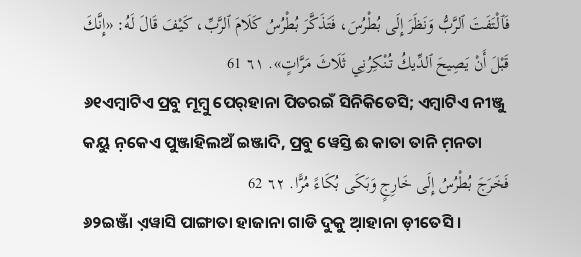فَٱلْتَفَتَ ٱلرَّبُّ وَنَظَرَ إِلَى بُطْرُسَ، فَتَذَكَّرَ بُطْرُسُ كَلَامَ ٱلرَّبِّ، كَيْفَ قَالَ لَهُ: «إِنَّكَ قَبْلَ أَنْ يَصِيحَ ٱلدِّيكُ تُنْكِرُنِي ثَلَاثَ مَرَّاتٍ». ٦١ 61
୬୧ଏମ୍ବାଟିଏ ପ୍ରବୁ ମୂମ୍ବୁ ପେର୍‌ହାନା ପିତରଇଁ ସିନିକିତେସି; ଏମ୍ବାଟିଏ ନୀଞ୍ଜୁ କୟୁ ନ଼କେଏ ପୁଞ୍ଜାହିଲଅଁ ଇଞ୍ଜାଦି, ପ୍ରବୁ ୱେସ୍ତି ଈ କାତା ତାନି ମ଼ନତା
فَخَرَجَ بُطْرُسُ إِلَى خَارِجٍ وَبَكَى بُكَاءً مُرًّا. ٦٢ 62
୬୨ଇଞ୍ଜାଁ ଏ଼ୱାସି ପାଙ୍ଗାତା ହାଜାନା ଗାଡି ଦୁକୁ ଆ଼ହାନା ଡ଼ୀତେସି ।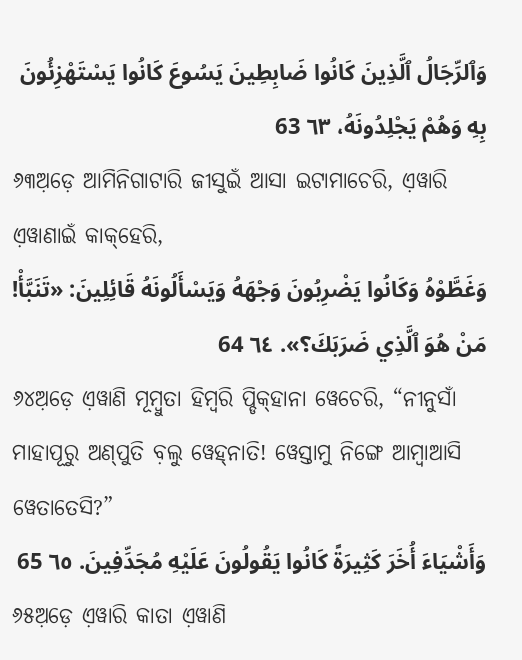وَٱلرِّجَالُ ٱلَّذِينَ كَانُوا ضَابِطِينَ يَسُوعَ كَانُوا يَسْتَهْزِئُونَ بِهِ وَهُمْ يَجْلِدُونَهُ، ٦٣ 63
୬୩ଅ଼ଡ଼େ ଆମିନିଗାଟାରି ଜୀସୁଇଁ ଆସା ଇଟାମାଚେରି, ଏ଼ୱାରି ଏ଼ୱାଣାଇଁ କାକ୍‌ହେରି,
وَغَطَّوْهُ وَكَانُوا يَضْرِبُونَ وَجْهَهُ وَيَسْأَلُونَهُ قَائِلِينَ: «تَنَبَّأْ! مَنْ هُوَ ٱلَّذِي ضَرَبَكَ؟». ٦٤ 64
୬୪ଅ଼ଡ଼େ ଏ଼ୱାଣି ମୂମ୍ବୁତା ହିମ୍ବରି ପ୍ଡିକ୍‌ହାନା ୱେଚେରି, “ନୀନୁସାଁ ମାହାପୂରୁ ଅଣ୍‌ପୁତି ବ଼ଲୁ ୱେହ୍‌ନାତି! ୱେସ୍ତାମୁ ନିଙ୍ଗେ ଆମ୍ବାଆସି ୱେତାତେସି?”
وَأَشْيَاءَ أُخَرَ كَثِيرَةً كَانُوا يَقُولُونَ عَلَيْهِ مُجَدِّفِينَ. ٦٥ 65
୬୫ଅ଼ଡ଼େ ଏ଼ୱାରି କାତା ଏ଼ୱାଣି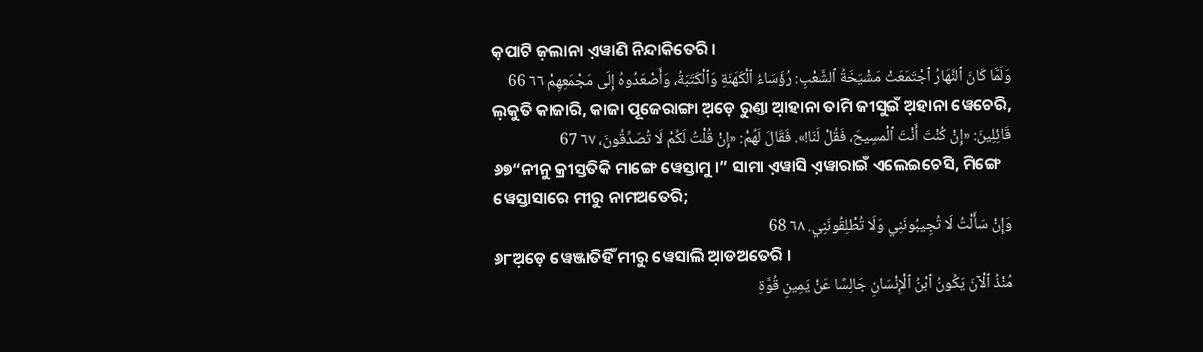କ଼ପାଟି ଜ଼ଲାନା ଏ଼ୱାଣି ନିନ୍ଦାକିତେରି ।
وَلَمَّا كَانَ ٱلنَّهَارُ ٱجْتَمَعَتْ مَشْيَخَةُ ٱلشَّعْبِ: رُؤَسَاءُ ٱلْكَهَنَةِ وَٱلْكَتَبَةُ، وَأَصْعَدُوهُ إِلَى مَجْمَعِهِمْ ٦٦ 66
ଲ଼କୁତି କାଜାରି, କାଜା ପୂଜେରାଙ୍ଗା ଅ଼ଡ଼େ ରୁଣ୍ତା ଆ଼ହାନା ତାମି ଜୀସୁଇଁ ଅ଼ହାନା ୱେଚେରି,
قَائِلِينَ: «إِنْ كُنْتَ أَنْتَ ٱلْمسِيحَ، فَقُلْ لَنَا!». فَقَالَ لَهُمْ: «إِنْ قُلْتُ لَكُمْ لَا تُصَدِّقُونَ، ٦٧ 67
୬୭“ନୀନୁ କ୍ରୀସ୍ତତିକି ମାଙ୍ଗେ ୱେସ୍ତାମୁ ।” ସାମା ଏ଼ୱାସି ଏ଼ୱାରାଇଁ ଏଲେଇଚେସି, ମିଙ୍ଗେ ୱେସ୍ତାସାରେ ମୀରୁ ନାମଅତେରି;
وَإِنْ سَأَلْتُ لَا تُجِيبُونَنِي وَلَا تُطْلِقُونَنِي. ٦٨ 68
୬୮ଅ଼ଡ଼େ ୱେଞ୍ଜାତିହିଁ ମୀରୁ ୱେସାଲି ଆ଼ଡଅତେରି ।
مُنْذُ ٱلْآنَ يَكُونُ ٱبْنُ ٱلْإِنْسَانِ جَالِسًا عَنْ يَمِينِ قُوَّةِ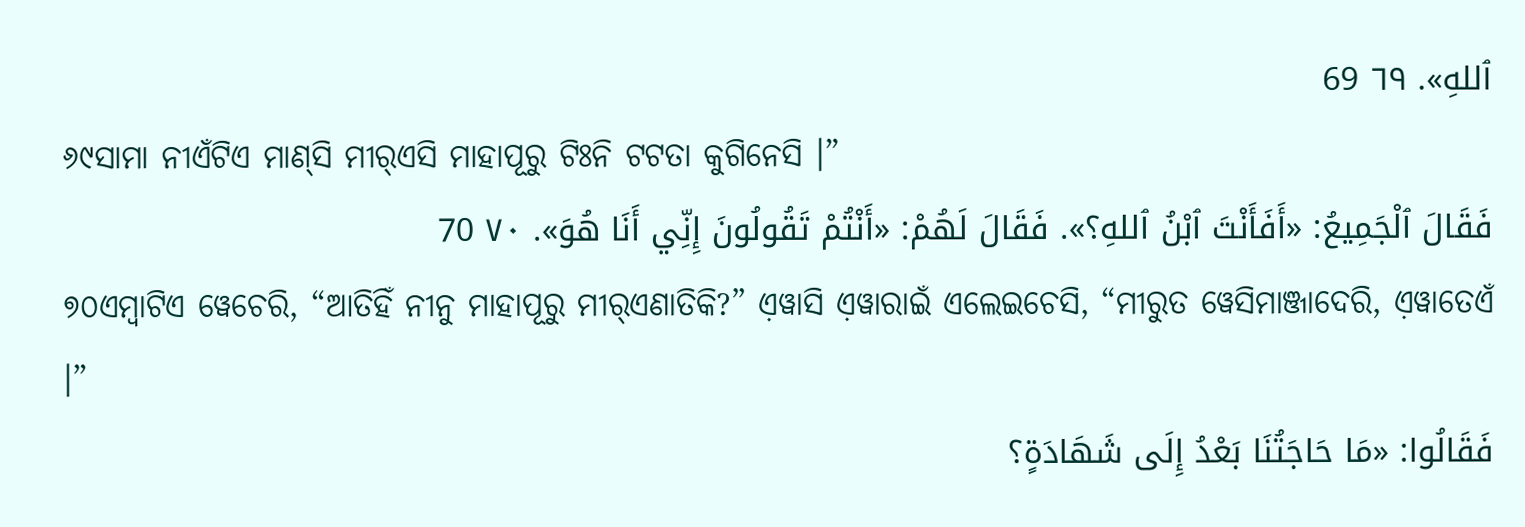ٱللهِ». ٦٩ 69
୬୯ସାମା ନୀଏଁଟିଏ ମାଣ୍‌ସି ମୀର୍‌ଏସି ମାହାପୂରୁ ଟିଃନି ଟଟତା କୁଗିନେସି ।”
فَقَالَ ٱلْجَمِيعُ: «أَفَأَنْتَ ٱبْنُ ٱللهِ؟». فَقَالَ لَهُمْ: «أَنْتُمْ تَقُولُونَ إِنِّي أَنَا هُوَ». ٧٠ 70
୭୦ଏମ୍ବାଟିଏ ୱେଚେରି, “ଆତିହିଁ ନୀନୁ ମାହାପୂରୁ ମୀର୍‌ଏଣାତିକି?” ଏ଼ୱାସି ଏ଼ୱାରାଇଁ ଏଲେଇଚେସି, “ମୀରୁତ ୱେସିମାଞ୍ଜାଦେରି, ଏ଼ୱାତେଏଁ ।”
فَقَالُوا: «مَا حَاجَتُنَا بَعْدُ إِلَى شَهَادَةٍ؟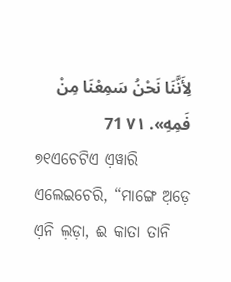لِأَنَّنَا نَحْنُ سَمِعْنَا مِنْ فَمِهِ». ٧١ 71
୭୧ଏଚେଟିଏ ଏ଼ୱାରି ଏଲେଇଚେରି, “ମାଙ୍ଗେ ଅ଼ଡ଼େ ଏ଼ନି ଲ଼ଡ଼ା, ଈ କାତା ତାନି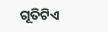ଗୂତିଟିଏ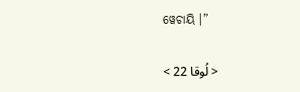ୱେଚାୟି ।”

< لُوقا 22 >